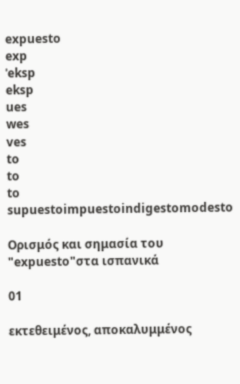expuesto
exp
ˈeksp
eksp
ues
wes
ves
to
to
to
supuestoimpuestoindigestomodesto

Ορισμός και σημασία του "expuesto"στα ισπανικά

01

εκτεθειμένος, αποκαλυμμένος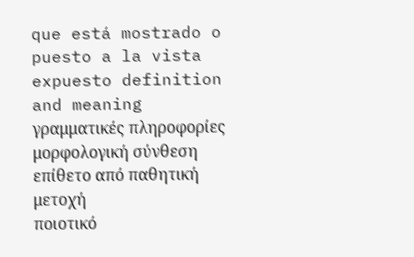que está mostrado o puesto a la vista
expuesto definition and meaning
γραμματικές πληροφορίες
μορφολογική σύνθεση
επίθετο από παθητική μετοχή
ποιοτικό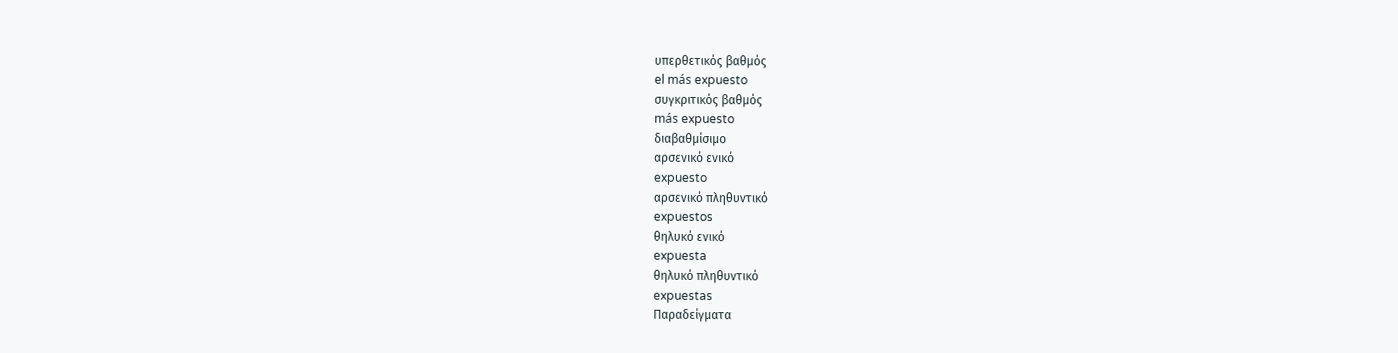υπερθετικός βαθμός
el más expuesto
συγκριτικός βαθμός
más expuesto
διαβαθμίσιμο
αρσενικό ενικό
expuesto
αρσενικό πληθυντικό
expuestos
θηλυκό ενικό
expuesta
θηλυκό πληθυντικό
expuestas
Παραδείγματα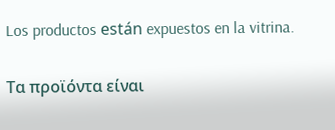Los productos están expuestos en la vitrina.

Τα προϊόντα είναι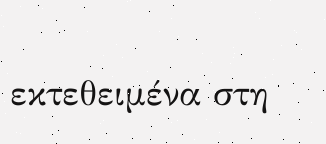εκτεθειμένα στη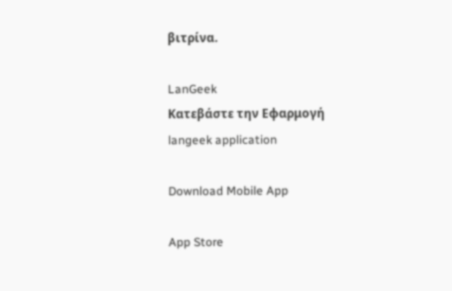βιτρίνα.

LanGeek
Κατεβάστε την Εφαρμογή
langeek application

Download Mobile App

App Store